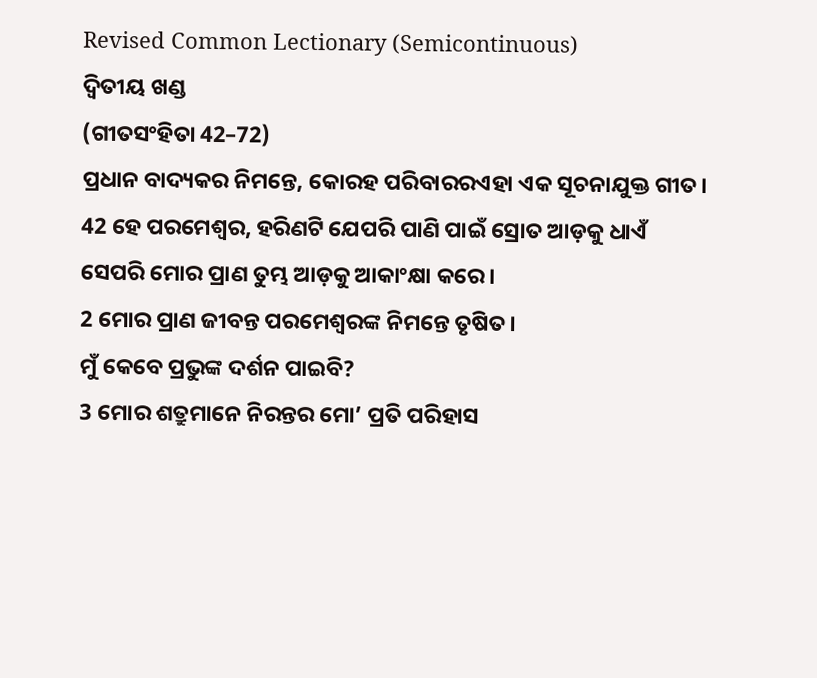Revised Common Lectionary (Semicontinuous)
ଦ୍ୱିତୀୟ ଖଣ୍ଡ
(ଗୀତସଂହିତା 42–72)
ପ୍ରଧାନ ବାଦ୍ୟକର ନିମନ୍ତେ, କୋରହ ପରିବାରରଏହା ଏକ ସୂଚନାଯୁକ୍ତ ଗୀତ।
42 ହେ ପରମେଶ୍ୱର, ହରିଣଟି ଯେପରି ପାଣି ପାଇଁ ସ୍ରୋତ ଆଡ଼କୁ ଧାଏଁ
ସେପରି ମୋର ପ୍ରାଣ ତୁମ୍ଭ ଆଡ଼କୁ ଆକାଂକ୍ଷା କରେ।
2 ମୋର ପ୍ରାଣ ଜୀବନ୍ତ ପରମେଶ୍ୱରଙ୍କ ନିମନ୍ତେ ତୃଷିତ।
ମୁଁ କେବେ ପ୍ରଭୁଙ୍କ ଦର୍ଶନ ପାଇବି?
3 ମୋର ଶତ୍ରୁମାନେ ନିରନ୍ତର ମୋ’ ପ୍ରତି ପରିହାସ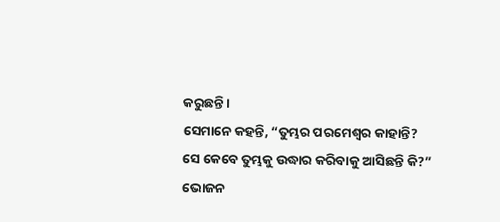କରୁଛନ୍ତି।
ସେମାନେ କହନ୍ତି, “ତୁମ୍ଭର ପରମେଶ୍ୱର କାହାନ୍ତି?
ସେ କେବେ ତୁମ୍ଭକୁ ଉଦ୍ଧାର କରିବାକୁ ଆସିଛନ୍ତି କି?”
ଭୋଜନ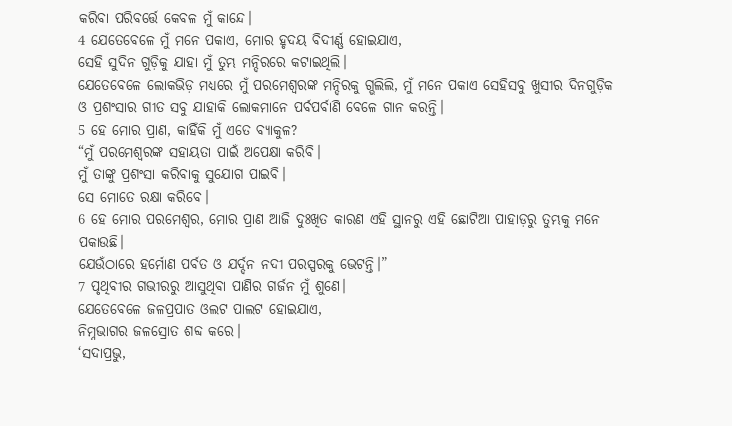କରିବା ପରିବର୍ତ୍ତେ କେବଳ ମୁଁ କାନ୍ଦେ।
4 ଯେତେବେଳେ ମୁଁ ମନେ ପକାଏ, ମୋର ହୃଦୟ ବିଦୀର୍ଣ୍ଣ ହୋଇଯାଏ,
ସେହି ସୁଦିନ ଗୁଡ଼ିକୁ ଯାହା ମୁଁ ତୁମ୍ଭ ମନ୍ଦିରରେ କଟାଇଥିଲି।
ଯେତେବେଳେ ଲୋକଭିଡ଼ ମଧ୍ୟରେ ମୁଁ ପରମେଶ୍ୱରଙ୍କ ମନ୍ଦିରକୁ ଗ୍ଭଲିଲି, ମୁଁ ମନେ ପକାଏ ସେହିସବୁ ଖୁସୀର ଦିନଗୁଡ଼ିକ
ଓ ପ୍ରଶଂସାର ଗୀତ ସବୁ ଯାହାକି ଲୋକମାନେ ପର୍ବପର୍ବାଣି ବେଳେ ଗାନ କରନ୍ତି।
5 ହେ ମୋର ପ୍ରାଣ, କାହିଁକି ମୁଁ ଏତେ ବ୍ୟାକୁଳ?
“ମୁଁ ପରମେଶ୍ୱରଙ୍କ ସହାୟତା ପାଇଁ ଅପେକ୍ଷା କରିବି।
ମୁଁ ତାଙ୍କୁ ପ୍ରଶଂସା କରିବାକୁ ସୁଯୋଗ ପାଇବି।
ସେ ମୋତେ ରକ୍ଷା କରିବେ।
6 ହେ ମୋର ପରମେଶ୍ୱର, ମୋର ପ୍ରାଣ ଆଜି ଦୁଃଖିତ କାରଣ ଏହି ସ୍ଥାନରୁ ଏହି ଛୋଟିଆ ପାହାଡ଼ରୁ ତୁମ୍ଭକୁ ମନେ ପକାଉଛି।
ଯେଉଁଠାରେ ହର୍ମୋଣ ପର୍ବତ ଓ ଯର୍ଦ୍ଦନ ନଦୀ ପରସ୍ପରକୁ ଭେଟନ୍ତି।”
7 ପୃଥିବୀର ଗଭୀରରୁ ଆସୁଥିବା ପାଣିର ଗର୍ଜନ ମୁଁ ଶୁଣେ।
ଯେତେବେଳେ ଜଳପ୍ରପାତ ଓଲଟ ପାଲଟ ହୋଇଯାଏ,
ନିମ୍ନଭାଗର ଜଳସ୍ରୋତ ଶବ୍ଦ କରେ।
‘ସଦାପ୍ରଭୁ,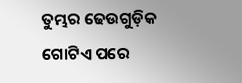ତୁମ୍ଭର ଢେଉଗୁଡ଼ିକ ଗୋଟିଏ ପରେ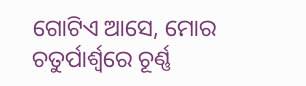ଗୋଟିଏ ଆସେ, ମୋର ଚତୁର୍ପାର୍ଶ୍ୱରେ ଚୂର୍ଣ୍ଣ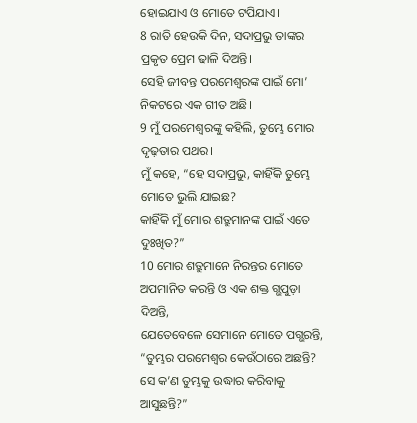ହୋଇଯାଏ ଓ ମୋତେ ଟପିଯାଏ।
8 ରାତି ହେଉକି ଦିନ, ସଦାପ୍ରଭୁ ତାଙ୍କର ପ୍ରକୃତ ପ୍ରେମ ଢାଳି ଦିଅନ୍ତି।
ସେହି ଜୀବନ୍ତ ପରମେଶ୍ୱରଙ୍କ ପାଇଁ ମୋ’ ନିକଟରେ ଏକ ଗୀତ ଅଛି।
9 ମୁଁ ପରମେଶ୍ୱରଙ୍କୁ କହିଲି, ତୁମ୍ଭେ ମୋର ଦୃଢ଼ତାର ପଥର।
ମୁଁ କହେ, “ହେ ସଦାପ୍ରଭୁ, କାହିଁକି ତୁମ୍ଭେ ମୋତେ ଭୁଲି ଯାଇଛ?
କାହିଁକି ମୁଁ ମୋର ଶତ୍ରୁମାନଙ୍କ ପାଇଁ ଏତେ ଦୁଃଖିତ?”
10 ମୋର ଶତ୍ରୁମାନେ ନିରନ୍ତର ମୋତେ ଅପମାନିତ କରନ୍ତି ଓ ଏକ ଶକ୍ତ ଗ୍ଭପୁଡ଼ା ଦିଅନ୍ତି,
ଯେତେବେଳେ ସେମାନେ ମୋତେ ପଗ୍ଭରନ୍ତି, “ତୁମ୍ଭର ପରମେଶ୍ୱର କେଉଁଠାରେ ଅଛନ୍ତି? ସେ କ’ଣ ତୁମ୍ଭକୁ ଉଦ୍ଧାର କରିବାକୁ ଆସୁଛନ୍ତି?”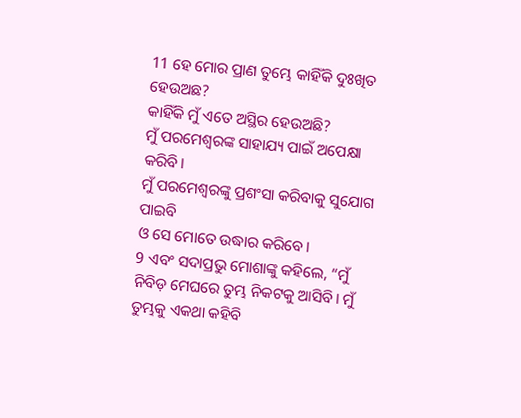11 ହେ ମୋର ପ୍ରାଣ ତୁମ୍ଭେ କାହିଁକି ଦୁଃଖିତ ହେଉଅଛ?
କାହିଁକି ମୁଁ ଏତେ ଅସ୍ଥିର ହେଉଅଛି?
ମୁଁ ପରମେଶ୍ୱରଙ୍କ ସାହାଯ୍ୟ ପାଇଁ ଅପେକ୍ଷା କରିବି।
ମୁଁ ପରମେଶ୍ୱରଙ୍କୁ ପ୍ରଶଂସା କରିବାକୁ ସୁଯୋଗ ପାଇବି
ଓ ସେ ମୋତେ ଉଦ୍ଧାର କରିବେ।
9 ଏବଂ ସଦାପ୍ରଭୁ ମୋଶାଙ୍କୁ କହିଲେ, “ମୁଁ ନିବିଡ଼ ମେଘରେ ତୁମ୍ଭ ନିକଟକୁ ଆସିବି। ମୁଁ ତୁମ୍ଭକୁ ଏକଥା କହିବି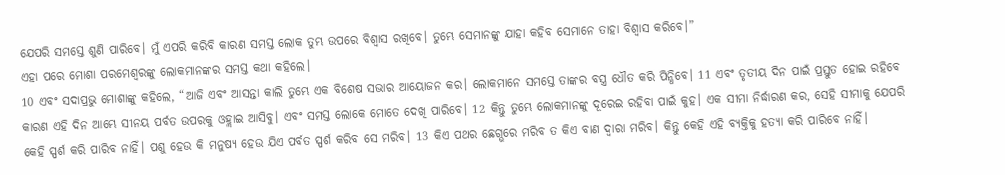ଯେପରି ସମସ୍ତେ ଶୁଣି ପାରିବେ। ମୁଁ ଏପରି କରିବି କାରଣ ସମସ୍ତ ଲୋକ ତୁମ୍ଭ ଉପରେ ବିଶ୍ୱାସ ରଖିବେ। ତୁମ୍ଭେ ସେମାନଙ୍କୁ ଯାହା କହିବ ସେମାନେ ତାହା ବିଶ୍ୱାସ କରିବେ।”
ଏହା ପରେ ମୋଶା ପରମେଶ୍ୱରଙ୍କୁ ଲୋକମାନଙ୍କର ସମସ୍ତ କଥା କହିଲେ।
10 ଏବଂ ସଦାପ୍ରଭୁ ମୋଶାଙ୍କୁ କହିଲେ, “ଆଜି ଏବଂ ଆସନ୍ତା କାଲି ତୁମ୍ଭେ ଏକ ବିଶେଷ ସଭାର ଆୟୋଜନ କର। ଲୋକମାନେ ସମସ୍ତେ ତାଙ୍କର ବସ୍ତ୍ର ଧୌତ କରି ପିନ୍ଧିବେ। 11 ଏବଂ ତୃତୀୟ ଦିନ ପାଇଁ ପ୍ରସ୍ତୁତ ହୋଇ ରହିବେ କାରଣ ଏହି ଦିନ ଆମ୍ଭେ ସୀନୟ ପର୍ବତ ଉପରକୁ ଓହ୍ଲାଇ ଆସିବୁ। ଏବଂ ସମସ୍ତ ଲୋକେ ମୋତେ ଦେଖି ପାରିବେ। 12 କିନ୍ତୁ ତୁମ୍ଭେ ଲୋକମାନଙ୍କୁ ଦୂରେଇ ରହିବା ପାଇଁ କୁହ। ଏକ ସୀମା ନିର୍ଦ୍ଧାରଣ କର, ସେହି ସୀମାକୁ ଯେପରି କେହି ସ୍ପର୍ଶ କରି ପାରିବ ନାହିଁ। ପଶୁ ହେଉ କି ମନୁଷ୍ୟ ହେଉ ଯିଏ ପର୍ବତ ସ୍ପର୍ଶ କରିବ ସେ ମରିବ। 13 କିଏ ପଥର ଛେଗ୍ଭରେ ମରିବ ତ କିଏ ବାଣ ଦ୍ୱାରା ମରିବ। କିନ୍ତୁ କେହି ଏହି ବ୍ୟକ୍ତିକୁ ହତ୍ୟା କରି ପାରିବେ ନାହିଁ।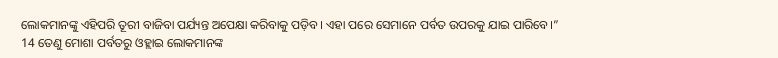ଲୋକମାନଙ୍କୁ ଏହିପରି ତୂରୀ ବାଜିବା ପର୍ଯ୍ୟନ୍ତ ଅପେକ୍ଷା କରିବାକୁ ପଡ଼ିବ। ଏହା ପରେ ସେମାନେ ପର୍ବତ ଉପରକୁ ଯାଇ ପାରିବେ।”
14 ତେଣୁ ମୋଶା ପର୍ବତରୁ ଓହ୍ଲାଇ ଲୋକମାନଙ୍କ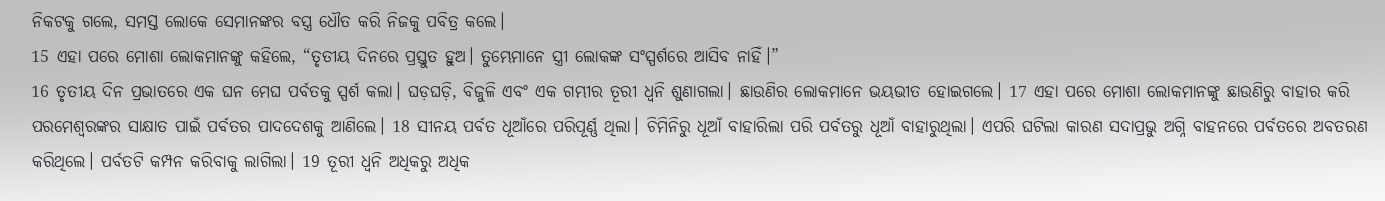ନିକଟକୁ ଗଲେ, ସମସ୍ତ ଲୋକେ ସେମାନଙ୍କର ବସ୍ତ୍ର ଧୌତ କରି ନିଜକୁ ପବିତ୍ର କଲେ।
15 ଏହା ପରେ ମୋଶା ଲୋକମାନଙ୍କୁ କହିଲେ, “ତୃତୀୟ ଦିନରେ ପ୍ରସ୍ତୁତ ହୁଅ। ତୁମ୍ଭେମାନେ ସ୍ତ୍ରୀ ଲୋକଙ୍କ ସଂସ୍ପର୍ଶରେ ଆସିବ ନାହିଁ।”
16 ତୃତୀୟ ଦିନ ପ୍ରଭାତରେ ଏକ ଘନ ମେଘ ପର୍ବତକୁ ସ୍ପର୍ଶ କଲା। ଘଡ଼ଘଡ଼ି, ବିଜୁଳି ଏବଂ ଏକ ଗମ୍ଭୀର ତୂରୀ ଧ୍ୱନି ଶୁଣାଗଲା। ଛାଉଣିର ଲୋକମାନେ ଭୟଭୀତ ହୋଇଗଲେ। 17 ଏହା ପରେ ମୋଶା ଲୋକମାନଙ୍କୁ ଛାଉଣିରୁ ବାହାର କରି ପରମେଶ୍ୱରଙ୍କର ସାକ୍ଷାତ ପାଇଁ ପର୍ବତର ପାଦଦେଶକୁ ଆଣିଲେ। 18 ସୀନୟ ପର୍ବତ ଧୂଆଁରେ ପରିପୂର୍ଣ୍ଣ ଥିଲା। ଚିମିନିରୁ ଧୂଆଁ ବାହାରିଲା ପରି ପର୍ବତରୁ ଧୂଆଁ ବାହାରୁଥିଲା। ଏପରି ଘଟିଲା କାରଣ ସଦାପ୍ରଭୁ ଅଗ୍ନି ବାହନରେ ପର୍ବତରେ ଅବତରଣ କରିଥିଲେ। ପର୍ବତଟି କମ୍ପନ କରିବାକୁ ଲାଗିଲା। 19 ତୂରୀ ଧ୍ୱନି ଅଧିକରୁ ଅଧିକ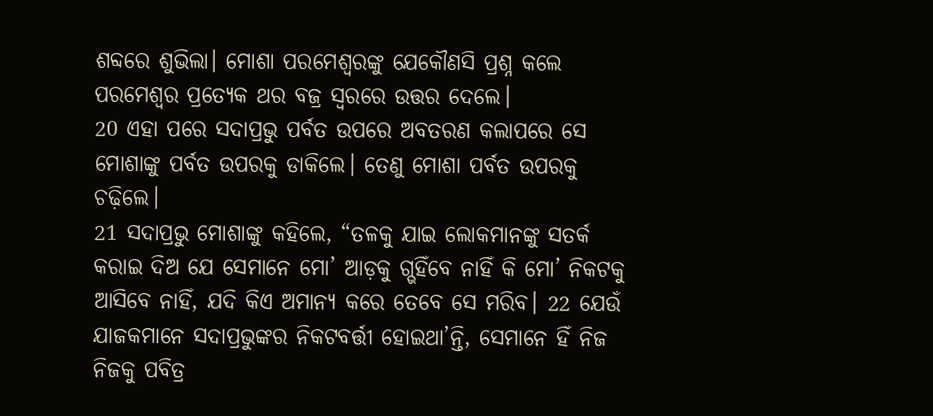ଶବ୍ଦରେ ଶୁଭିଲା। ମୋଶା ପରମେଶ୍ୱରଙ୍କୁ ଯେକୌଣସି ପ୍ରଶ୍ନ କଲେ ପରମେଶ୍ୱର ପ୍ରତ୍ୟେକ ଥର ବଜ୍ର ସ୍ୱରରେ ଉତ୍ତର ଦେଲେ।
20 ଏହା ପରେ ସଦାପ୍ରଭୁ ପର୍ବତ ଉପରେ ଅବତରଣ କଲାପରେ ସେ ମୋଶାଙ୍କୁ ପର୍ବତ ଉପରକୁ ଡାକିଲେ। ତେଣୁ ମୋଶା ପର୍ବତ ଉପରକୁ ଚଢ଼ିଲେ।
21 ସଦାପ୍ରଭୁ ମୋଶାଙ୍କୁ କହିଲେ, “ତଳକୁ ଯାଇ ଲୋକମାନଙ୍କୁ ସତର୍କ କରାଇ ଦିଅ ଯେ ସେମାନେ ମୋ’ ଆଡ଼କୁ ଗ୍ଭହିଁବେ ନାହିଁ କି ମୋ’ ନିକଟକୁ ଆସିବେ ନାହିଁ, ଯଦି କିଏ ଅମାନ୍ୟ କରେ ତେବେ ସେ ମରିବ। 22 ଯେଉଁ ଯାଜକମାନେ ସଦାପ୍ରଭୁଙ୍କର ନିକଟବର୍ତ୍ତୀ ହୋଇଥା’ନ୍ତି, ସେମାନେ ହିଁ ନିଜ ନିଜକୁ ପବିତ୍ର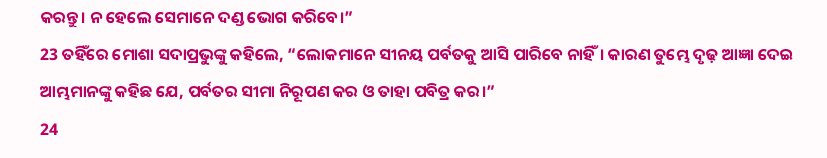କରନ୍ତୁ। ନ ହେଲେ ସେମାନେ ଦଣ୍ଡ ଭୋଗ କରିବେ।”
23 ତହିଁରେ ମୋଶା ସଦାପ୍ରଭୁଙ୍କୁ କହିଲେ, “ଲୋକମାନେ ସୀନୟ ପର୍ବତକୁ ଆସି ପାରିବେ ନାହିଁ। କାରଣ ତୁମ୍ଭେ ଦୃଢ଼ ଆଜ୍ଞା ଦେଇ ଆମ୍ଭମାନଙ୍କୁ କହିଛ ଯେ, ପର୍ବତର ସୀମା ନିରୂପଣ କର ଓ ତାହା ପବିତ୍ର କର।”
24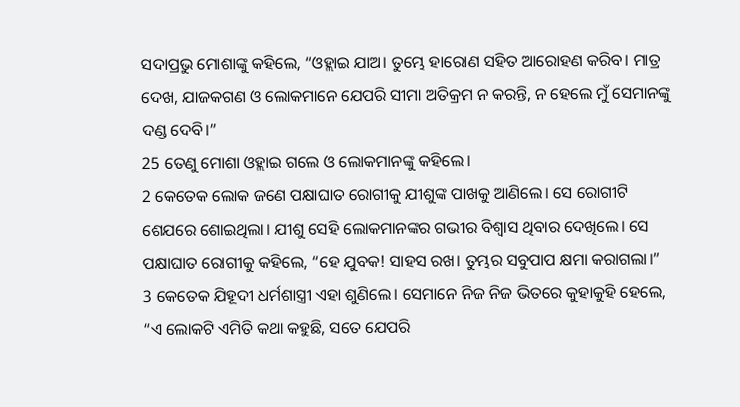ସଦାପ୍ରଭୁ ମୋଶାଙ୍କୁ କହିଲେ, “ଓହ୍ଲାଇ ଯାଅ। ତୁମ୍ଭେ ହାରୋଣ ସହିତ ଆରୋହଣ କରିବ। ମାତ୍ର ଦେଖ, ଯାଜକଗଣ ଓ ଲୋକମାନେ ଯେପରି ସୀମା ଅତିକ୍ରମ ନ କରନ୍ତି, ନ ହେଲେ ମୁଁ ସେମାନଙ୍କୁ ଦଣ୍ଡ ଦେବି।”
25 ତେଣୁ ମୋଶା ଓହ୍ଲାଇ ଗଲେ ଓ ଲୋକମାନଙ୍କୁ କହିଲେ।
2 କେତେକ ଲୋକ ଜଣେ ପକ୍ଷାଘାତ ରୋଗୀକୁ ଯୀଶୁଙ୍କ ପାଖକୁ ଆଣିଲେ। ସେ ରୋଗୀଟି ଶେଯରେ ଶୋଇଥିଲା। ଯୀଶୁ ସେହି ଲୋକମାନଙ୍କର ଗଭୀର ବିଶ୍ୱାସ ଥିବାର ଦେଖିଲେ। ସେ ପକ୍ଷାଘାତ ରୋଗୀକୁ କହିଲେ, “ହେ ଯୁବକ! ସାହସ ରଖ। ତୁମ୍ଭର ସବୁପାପ କ୍ଷମା କରାଗଲା।”
3 କେତେକ ଯିହୂଦୀ ଧର୍ମଶାସ୍ତ୍ରୀ ଏହା ଶୁଣିଲେ। ସେମାନେ ନିଜ ନିଜ ଭିତରେ କୁହାକୁହି ହେଲେ, “ଏ ଲୋକଟି ଏମିତି କଥା କହୁଛି, ସତେ ଯେପରି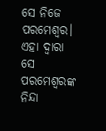ସେ ନିଜେ ପରମେଶ୍ୱର। ଏହା ଦ୍ୱାରା ସେ ପରମେଶ୍ୱରଙ୍କ ନିନ୍ଦା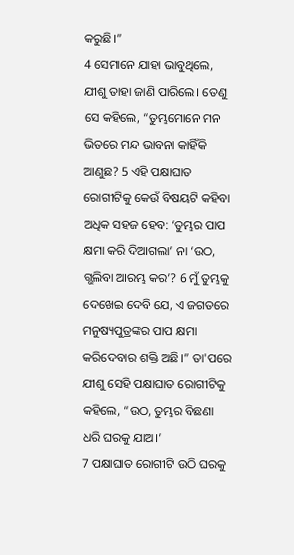କରୁଛି।”
4 ସେମାନେ ଯାହା ଭାବୁଥିଲେ, ଯୀଶୁ ତାହା ଜାଣି ପାରିଲେ। ତେଣୁ ସେ କହିଲେ, “ତୁମ୍ଭମୋନେ ମନ ଭିତରେ ମନ୍ଦ ଭାବନା କାହିଁକି ଆଣୁଛ? 5 ଏହି ପକ୍ଷାଘାତ ରୋଗୀଟିକୁ କେଉଁ ବିଷୟଟି କହିବା ଅଧିକ ସହଜ ହେବ: ‘ତୁମ୍ଭର ପାପ କ୍ଷମା କରି ଦିଆଗଲା’ ନା ‘ଉଠ, ଗ୍ଭଲିବା ଆରମ୍ଭ କର’? 6 ମୁଁ ତୁମ୍ଭକୁ ଦେଖେଇ ଦେବି ଯେ, ଏ ଜଗତରେ ମନୁଷ୍ୟପୁତ୍ରଙ୍କର ପାପ କ୍ଷମା କରିଦେବାର ଶକ୍ତି ଅଛି।” ତା'ପରେ ଯୀଶୁ ସେହି ପକ୍ଷାଘାତ ରୋଗୀଟିକୁ କହିଲେ, “ଉଠ, ତୁମ୍ଭର ବିଛଣା ଧରି ଘରକୁ ଯାଅ।’
7 ପକ୍ଷାଘାତ ରୋଗୀଟି ଉଠି ଘରକୁ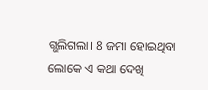ଗ୍ଭଲିଗଲା। 8 ଜମା ହୋଇଥିବା ଲୋକେ ଏ କଥା ଦେଖି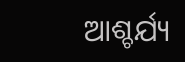ଆଶ୍ଚର୍ଯ୍ୟ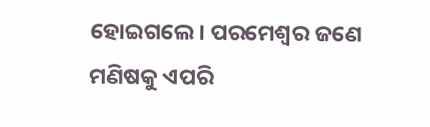ହୋଇଗଲେ। ପରମେଶ୍ୱର ଜଣେ ମଣିଷକୁ ଏପରି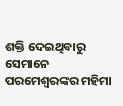ଶକ୍ତି ଦେଇଥିବାରୁ ସେମାନେ ପରମେଶ୍ୱରଙ୍କର ମହିମା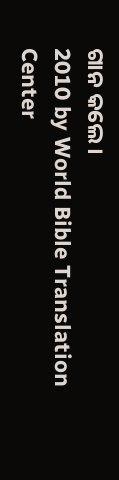ଗାନ କଲେ।
2010 by World Bible Translation Center